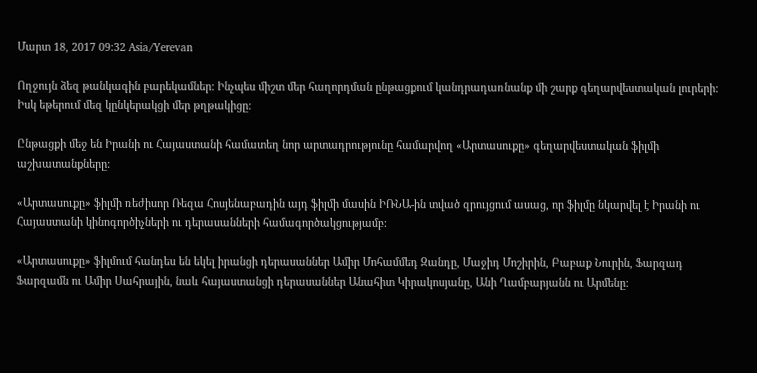Մարտ 18, 2017 09:32 Asia/Yerevan

Ողջույն ձեզ թանկագին բարեկամներ: Ինչպես միշտ մեր հաղորդման ընթացքում կանդրադառնանք մի շարք գեղարվեստական լուրերի: Իսկ եթերում մեզ կընկերակցի մեր թղթակիցը:

Ընթացքի մեջ են Իրանի ու Հայաստանի համատեղ նոր արտադրությունը համարվող «Արտասուքը» գեղարվեստական ֆիլմի աշխատանքները:

«Արտասուքը» ֆիլմի ռեժիսոր Ռեզա Հոսյենաբադին այդ ֆիլմի մասին ԻՌՆԱ-ին տված զրույցում ասաց, որ ֆիլմը նկարվել է Իրանի ու Հայաստանի կինոգործիչների ու դերասանների համագործակցությամբ:

«Արտասուքը» ֆիլմում հանդես են եկել իրանցի դերասաններ Ամիր Մոհամմեդ Զանդը, Մաջիդ Մոշիրին, Բաբաք Նուրին, Ֆարզադ Ֆարզամն ու Ամիր Սահրային, նաև հայաստանցի դերասաններ Անահիտ Կիրակոսյանը, Անի Ղամբարյանն ու Արմենը: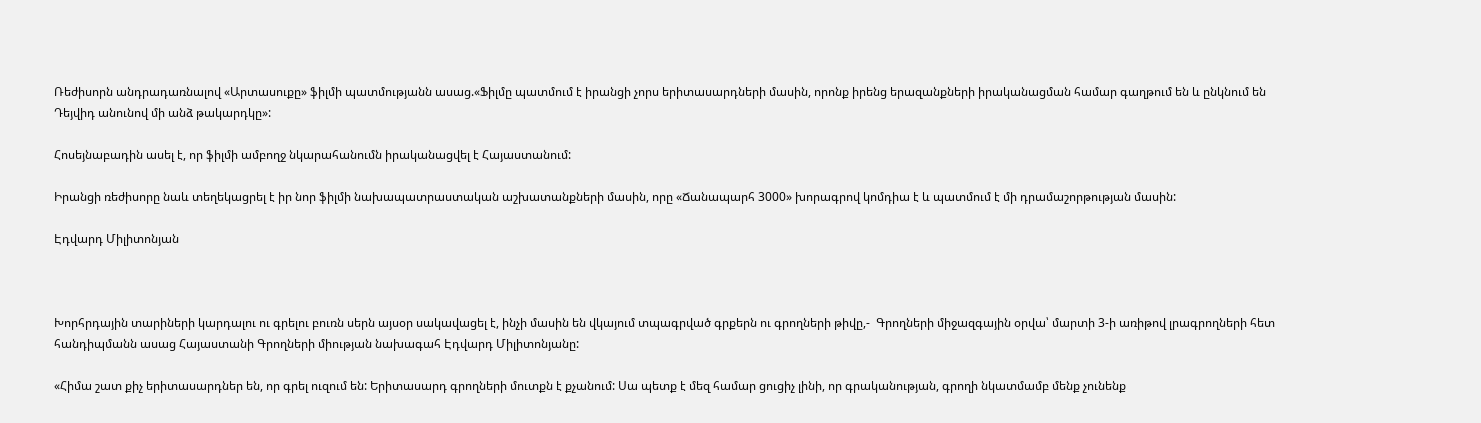Ռեժիսորն անդրադառնալով «Արտասուքը» ֆիլմի պատմությանն ասաց.«Ֆիլմը պատմում է իրանցի չորս երիտասարդների մասին, որոնք իրենց երազանքների իրականացման համար գաղթում են և ընկնում են Դեյվիդ անունով մի անձ թակարդկը»:

Հոսեյնաբադին ասել է, որ ֆիլմի ամբողջ նկարահանումն իրականացվել է Հայաստանում:

Իրանցի ռեժիսորը նաև տեղեկացրել է իր նոր ֆիլմի նախապատրաստական աշխատանքների մասին, որը «Ճանապարհ 3000» խորագրով կոմդիա է և պատմում է մի դրամաշորթության մասին:

Էդվարդ Միլիտոնյան



Խորհրդային տարիների կարդալու ու գրելու բուռն սերն այսօր սակավացել է, ինչի մասին են վկայում տպագրված գրքերն ու գրողների թիվը,-  Գրողների միջազգային օրվա՝ մարտի 3-ի առիթով լրագրողների հետ հանդիպմանն ասաց Հայաստանի Գրողների միության նախագահ Էդվարդ Միլիտոնյանը:

«Հիմա շատ քիչ երիտասարդներ են, որ գրել ուզում են: Երիտասարդ գրողների մուտքն է քչանում: Սա պետք է մեզ համար ցուցիչ լինի, որ գրականության, գրողի նկատմամբ մենք չունենք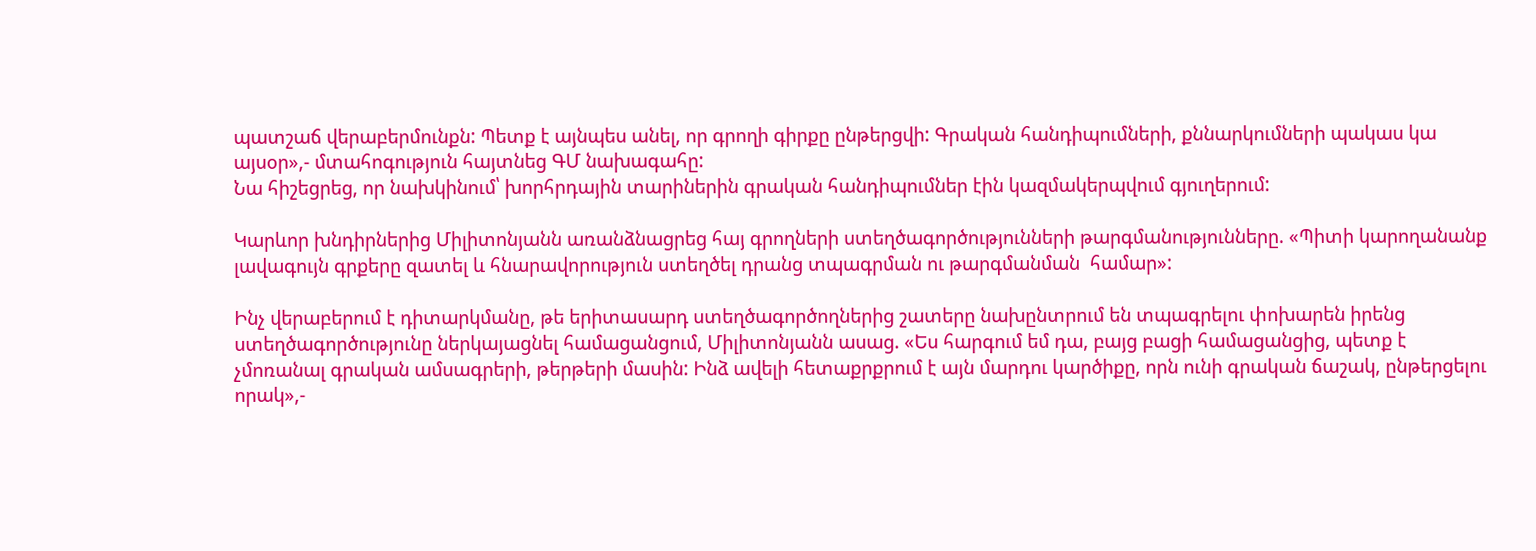պատշաճ վերաբերմունքն: Պետք է այնպես անել, որ գրողի գիրքը ընթերցվի: Գրական հանդիպումների, քննարկումների պակաս կա այսօր»,- մտահոգություն հայտնեց ԳՄ նախագահը:
Նա հիշեցրեց, որ նախկինում՝ խորհրդային տարիներին գրական հանդիպումներ էին կազմակերպվում գյուղերում:

Կարևոր խնդիրներից Միլիտոնյանն առանձնացրեց հայ գրողների ստեղծագործությունների թարգմանությունները. «Պիտի կարողանանք լավագույն գրքերը զատել և հնարավորություն ստեղծել դրանց տպագրման ու թարգմանման  համար»:

Ինչ վերաբերում է դիտարկմանը, թե երիտասարդ ստեղծագործողներից շատերը նախընտրում են տպագրելու փոխարեն իրենց ստեղծագործությունը ներկայացնել համացանցում, Միլիտոնյանն ասաց. «Ես հարգում եմ դա, բայց բացի համացանցից, պետք է չմոռանալ գրական ամսագրերի, թերթերի մասին: Ինձ ավելի հետաքրքրում է այն մարդու կարծիքը, որն ունի գրական ճաշակ, ընթերցելու որակ»,-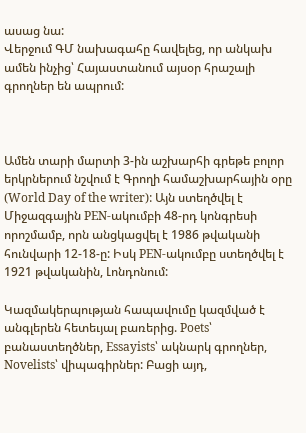ասաց նա:
Վերջում ԳՄ նախագահը հավելեց, որ անկախ ամեն ինչից՝ Հայաստանում այսօր հրաշալի գրողներ են ապրում:



Ամեն տարի մարտի 3-ին աշխարհի գրեթե բոլոր երկրներում նշվում է Գրողի համաշխարհային օրը (World Day of the writer): Այն ստեղծվել է Միջազգային PEN-ակումբի 48-րդ կոնգրեսի որոշմամբ, որն անցկացվել է 1986 թվականի հունվարի 12-18-ը: Իսկ PEN-ակումբը ստեղծվել է 1921 թվականին, Լոնդոնում:

Կազմակերպության հապավումը կազմված է անգլերեն հետեւյալ բառերից. Poets՝ բանաստեղծներ, Essayists՝ ակնարկ գրողներ, Novelists՝ վիպագիրներ: Բացի այդ,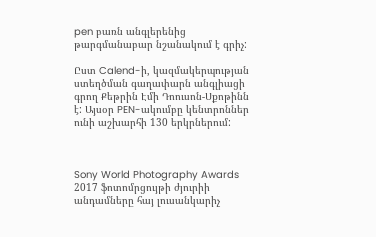pen բառն անգլերենից թարգմանաբար նշանակում է գրիչ:

Ըստ Calend-ի, կազմակերպության ստեղծման գաղափարն անգլիացի գրող Քեթրին Էմի Դոուսոն-Սքոթինն է: Այսօր PEN-ակումբը կենտրոններ ունի աշխարհի 130 երկրներում:



Sony World Photography Awards 2017 ֆոտոմրցույթի ժյուրիի անդամները հայ լուսանկարիչ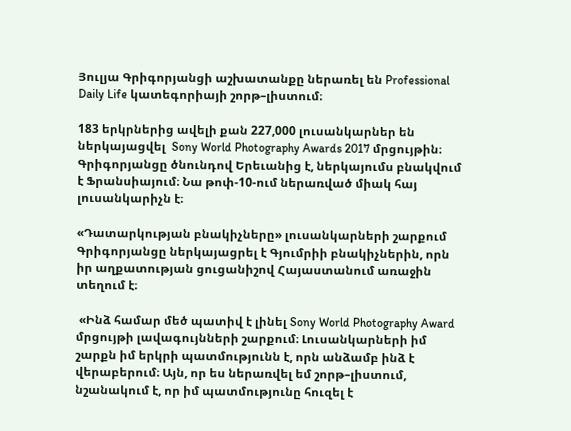Յուլյա Գրիգորյանցի աշխատանքը ներառել են Professional Daily Life կատեգորիայի շորթ–լիստում։

183 երկրներից ավելի քան 227,000 լուսանկարներ են ներկայացվել  Sony World Photography Awards 2017 մրցույթին։ Գրիգորյանցը ծնունդով Երեւանից է, ներկայումս բնակվում է Ֆրանսիայում։ Նա թոփ-10-ում ներառված միակ հայ լուսանկարիչն է։

«Դատարկության բնակիչները» լուսանկարների շարքում Գրիգորյանցը ներկայացրել է Գյումրիի բնակիչներին, որն իր աղքատության ցուցանիշով Հայաստանում առաջին տեղում է։

 «Ինձ համար մեծ պատիվ է լինել Sony World Photography Award մրցույթի լավագույնների շարքում։ Լուսանկարների իմ շարքն իմ երկրի պատմությունն է, որն անձամբ ինձ է վերաբերում։ Այն, որ ես ներառվել եմ շորթ–լիստում, նշանակում է, որ իմ պատմությունը հուզել է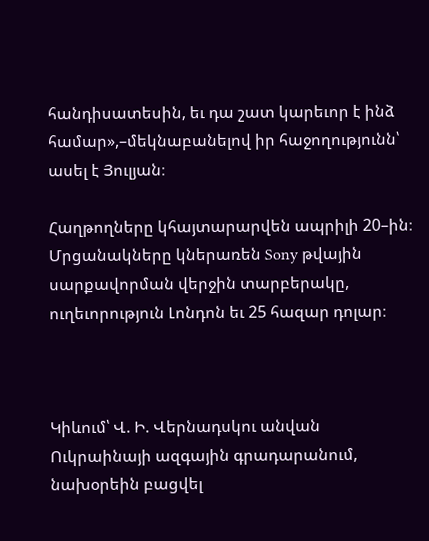հանդիսատեսին, եւ դա շատ կարեւոր է ինձ համար»,–մեկնաբանելով իր հաջողությունն՝ ասել է Յուլյան։

Հաղթողները կհայտարարվեն ապրիլի 20–ին։ Մրցանակները կներառեն Sony թվային սարքավորման վերջին տարբերակը, ուղեւորություն Լոնդոն եւ 25 հազար դոլար։



Կիևում՝ Վ. Ի. Վերնադսկու անվան Ուկրաինայի ազգային գրադարանում, նախօրեին բացվել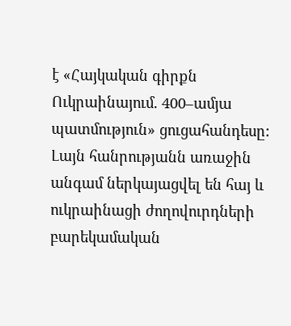է «Հայկական գիրքն Ուկրաինայում. 400–ամյա պատմություն» ցուցահանդեսը: Լայն հանրությանն առաջին անգամ ներկայացվել են հայ և ուկրաինացի ժողովուրդների բարեկամական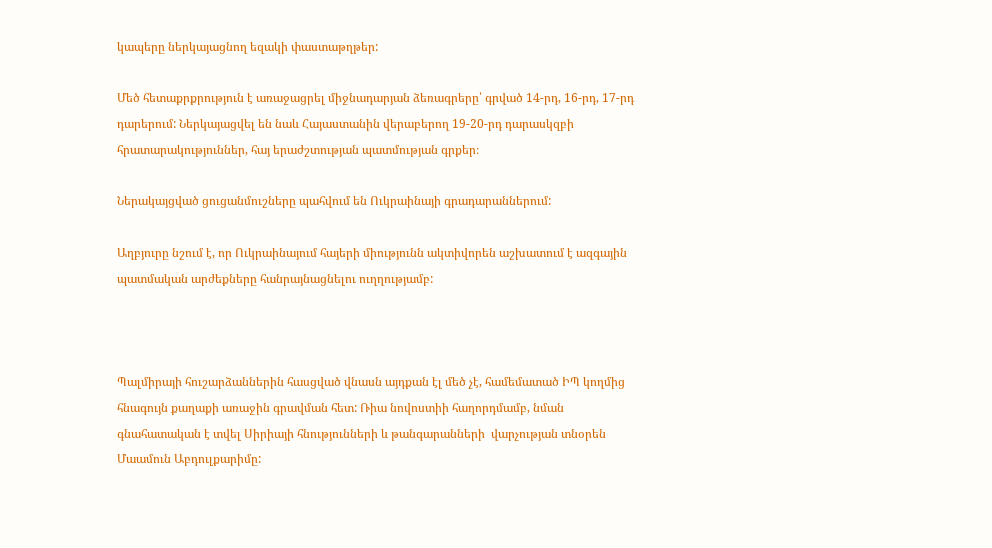կապերը ներկայացնող եզակի փաստաթղթեր:

Մեծ հետաքրքրություն է առաջացրել միջնադարյան ձեռագրերը՝ գրված 14-րդ, 16-րդ, 17-րդ դարերում: Ներկայացվել են նաև Հայաստանին վերաբերող 19-20-րդ դարասկզբի հրատարակություններ, հայ երաժշտության պատմության գրքեր։

Ներակայցված ցուցանմուշները պահվում են Ուկրաինայի գրադարաններում:

Աղբյուրը նշում է, որ Ուկրաինայում հայերի միությունն ակտիվորեն աշխատում է ազգային պատմական արժեքները հանրայնացնելու ուղղությամբ:



Պալմիրայի հուշարձաններին հասցված վնասն այդքան էլ մեծ չէ, համեմատած ԻՊ կողմից հնագույն քաղաքի առաջին գրավման հետ: Ռիա նովոստիի հաղորդմամբ, նման գնահատական է տվել Սիրիայի հնությունների և թանգարանների  վարչության տնօրեն Մաամուն Աբդուլքարիմը: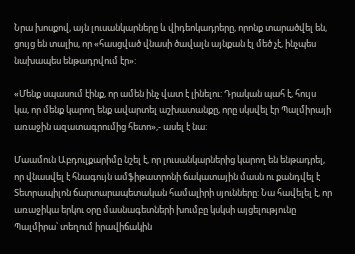Նրա խոսքով, այն լուսանկարները և վիդեոկադրերը, որոնք տարածվել են, ցույց են տալիս, որ «հասցված վնասի ծավալն այնքան էլ մեծ չէ, ինչպես նախապես ենթադրվում էր»:

«Մենք սպասում էինք, որ ամեն ինչ վատ է լինելու: Դրական պահ է, հույս կա, որ մենք կարող ենք ավարտել աշխատանքը, որը սկսվել էր Պալմիրայի առաջին ազատագրումից հետո»,- ասել է նա:

Մաամուն Աբդուլքարիմը նշել է, որ լուսանկարներից կարող են ենթադրել, որ վնասվել է հնագույն ամֆիթատրոնի ճակատային մասն ու քանդվել է Տետրապիլոն ճարտարապետական համալիրի սյունները: Նա հավելել է, որ առաջիկա երկու օրը մասնագետների խումբը կսկսի այցելությունը Պալմիրա՝ տեղում իրավիճակին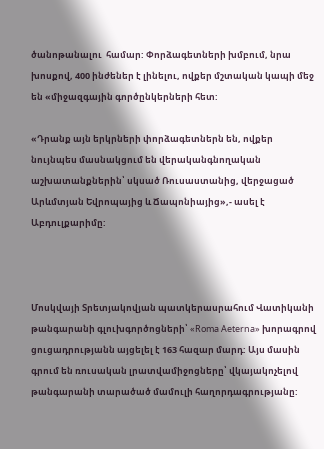ծանոթանալու  համար: Փորձագետների խմբում, նրա խոսքով, 400 ինժեներ է լինելու, ովքեր մշտական կապի մեջ են «միջազգային գործընկերների հետ:

«Դրանք այն երկրների փորձագետներն են, ովքեր նույնպես մասնակցում են վերականգնողական աշխատանքներին՝ սկսած Ռուսաստանից, վերջացած Արևմտյան Եվրոպայից և Ճապոնիայից»,- ասել է Աբդուլքարիմը:



Մոսկվայի Տրետյակովյան պատկերասրահում Վատիկանի թանգարանի գլուխգործոցների՝ «Roma Aeterna» խորագրով ցուցադրությանն այցելել է 163 հազար մարդ: Այս մասին գրում են ռուսական լրատվամիջոցները՝ վկայակոչելով թանգարանի տարածած մամուլի հաղորդագրությանը: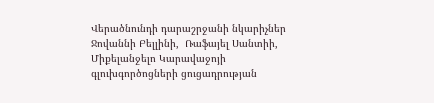Վերածնունդի դարաշրջանի նկարիչներ Ջովաննի Բելլինի,  Ռաֆայել Սանտիի, Միքելանջելո Կարավաջոյի գլուխգործոցների ցուցադրության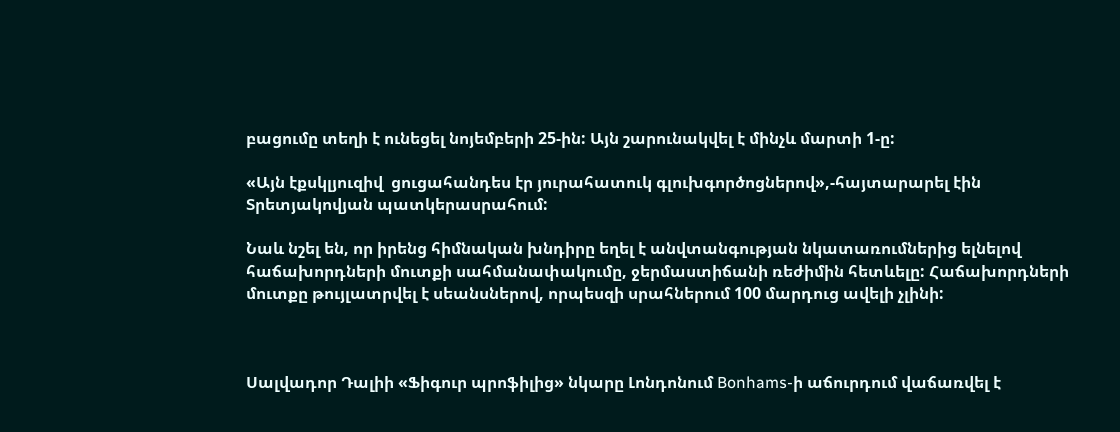բացումը տեղի է ունեցել նոյեմբերի 25-ին: Այն շարունակվել է մինչև մարտի 1-ը:

«Այն էքսկլյուզիվ  ցուցահանդես էր յուրահատուկ գլուխգործոցներով»,-հայտարարել էին Տրետյակովյան պատկերասրահում:

Նաև նշել են, որ իրենց հիմնական խնդիրը եղել է անվտանգության նկատառումներից ելնելով հաճախորդների մուտքի սահմանափակումը, ջերմաստիճանի ռեժիմին հետևելը: Հաճախորդների մուտքը թույլատրվել է սեանսներով, որպեսզի սրահներում 100 մարդուց ավելի չլինի:



Սալվադոր Դալիի «Ֆիգուր պրոֆիլից» նկարը Լոնդոնում Bonhams-ի աճուրդում վաճառվել է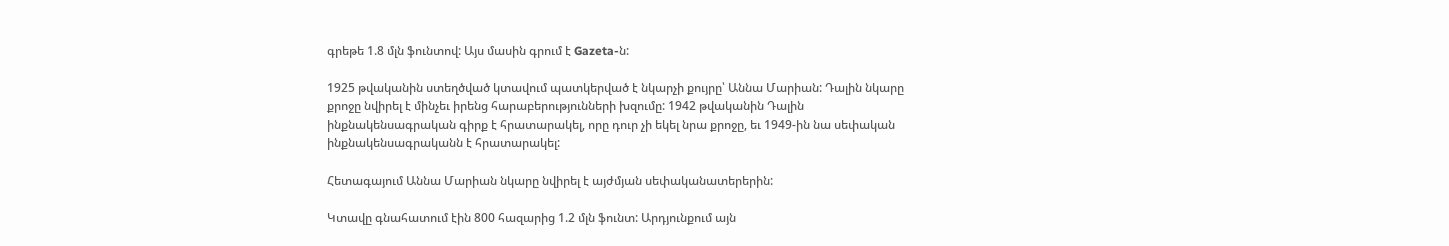գրեթե 1.8 մլն ֆունտով: Այս մասին գրում է Gazeta-ն:

1925 թվականին ստեղծված կտավում պատկերված է նկարչի քույրը՝ Աննա Մարիան: Դալին նկարը քրոջը նվիրել է մինչեւ իրենց հարաբերությունների խզումը: 1942 թվականին Դալին ինքնակենսագրական գիրք է հրատարակել, որը դուր չի եկել նրա քրոջը, եւ 1949-ին նա սեփական ինքնակենսագրականն է հրատարակել:

Հետագայում Աննա Մարիան նկարը նվիրել է այժմյան սեփականատերերին:

Կտավը գնահատում էին 800 հազարից 1.2 մլն ֆունտ: Արդյունքում այն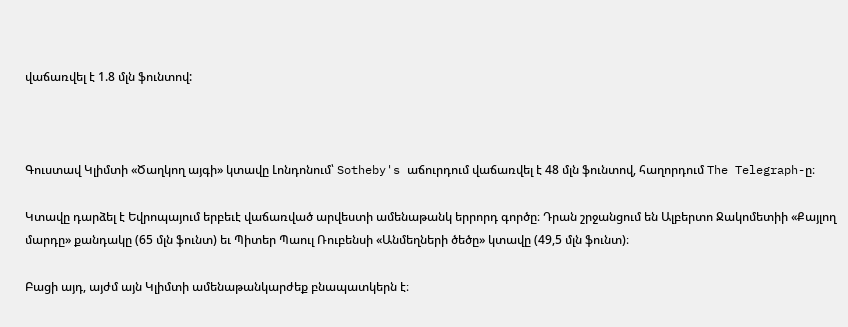վաճառվել է 1.8 մլն ֆունտով:



Գուստավ Կլիմտի «Ծաղկող այգի» կտավը Լոնդոնում՝ Sotheby's աճուրդում վաճառվել է 48 մլն ֆունտով, հաղորդում The Telegraph-ը։

Կտավը դարձել է Եվրոպայում երբեւէ վաճառված արվեստի ամենաթանկ երրորդ գործը։ Դրան շրջանցում են Ալբերտո Ջակոմետիի «Քայլող մարդը» քանդակը (65 մլն ֆունտ) եւ Պիտեր Պաուլ Ռուբենսի «Անմեղների ծեծը» կտավը (49,5 մլն ֆունտ)։

Բացի այդ, այժմ այն Կլիմտի ամենաթանկարժեք բնապատկերն է։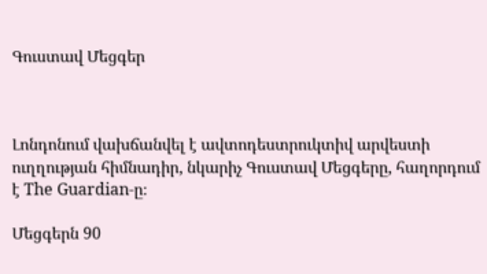Գուստավ Մեցգեր



Լոնդոնում վախճանվել է ավտոդեստրուկտիվ արվեստի ուղղության հիմնադիր, նկարիչ Գուստավ Մեցգերը, հաղորդում է The Guardian-ը։

Մեցգերն 90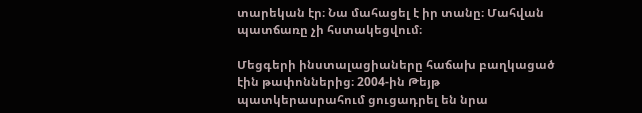տարեկան էր։ Նա մահացել է իր տանը։ Մահվան պատճառը չի հստակեցվում։

Մեցգերի ինստալացիաները հաճախ բաղկացած էին թափոններից։ 2004-ին Թեյթ պատկերասրահում ցուցադրել են նրա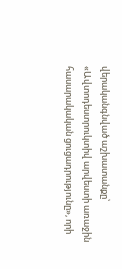վերականգնված աշխատանքը՝ «Ավտոդեստրուկտիվ արվեստի առաջին հասարակական ցուցադրությունը», որի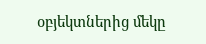օբյեկտներից մեկը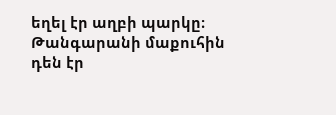եղել էր աղբի պարկը։ Թանգարանի մաքուհին դեն էր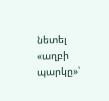նետել «աղբի պարկը»՝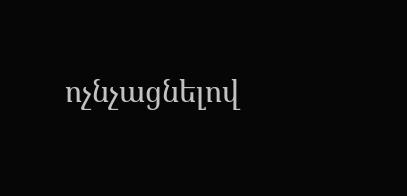ոչնչացնելով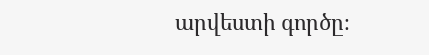արվեստի գործը։